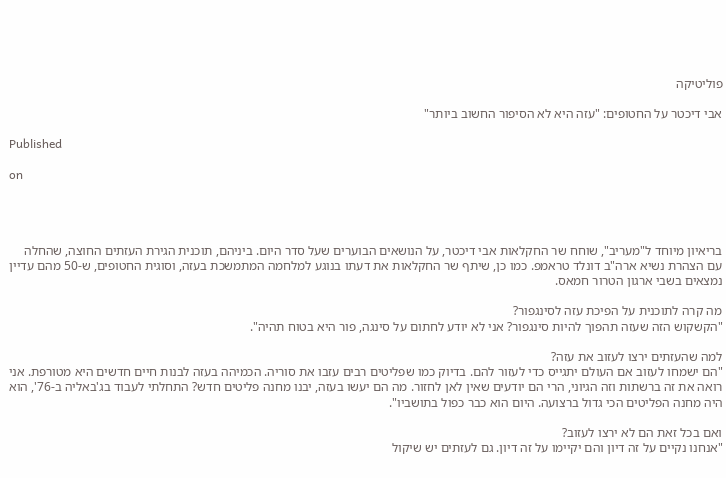פוליטיקה

אבי דיכטר על החטופים: "עזה היא לא הסיפור החשוב ביותר"

Published

on




בריאיון מיוחד ל"מעריב", שוחח שר החקלאות אבי דיכטר, על הנושאים הבוערים שעל סדר היום. ביניהם, תוכנית הגירת העזתים החוצה, שהחלה עם הצהרת נשיא ארה"ב דונלד טראמפ. כמו כן, שיתף שר החקלאות את דעתו בנוגע למלחמה המתמשכת בעזה, וסוגית החטופים, ש-50 מהם עדיין נמצאים בשבי ארגון הטרור חמאס.

מה קרה לתוכנית על הפיכת עזה לסינגפור?
"הקשקוש הזה שעזה תהפוך להיות סינגפור? אני לא יודע לחתום על סינגה, פור היא בטוח תהיה".

למה שהעזתים ירצו לעזוב את עזה?
"הם ישמחו לעזוב אם העולם יתגייס כדי לעזור להם. בדיוק כמו שפליטים רבים עזבו את סוריה. הכמיהה בעזה לבנות חיים חדשים היא מטורפת. אני רואה את זה ברשתות וזה הגיוני, הרי הם יודעים שאין לאן לחזור. מה הם יעשו בעזה, יבנו מחנה פליטים חדש? התחלתי לעבוד בג'באליה ב-76', הוא היה מחנה הפליטים הכי גדול ברצועה. היום הוא כבר כפול בתושביו".

ואם בכל זאת הם לא ירצו לעזוב?
"אנחנו נקיים על זה דיון והם יקיימו על זה דיון. גם לעזתים יש שיקול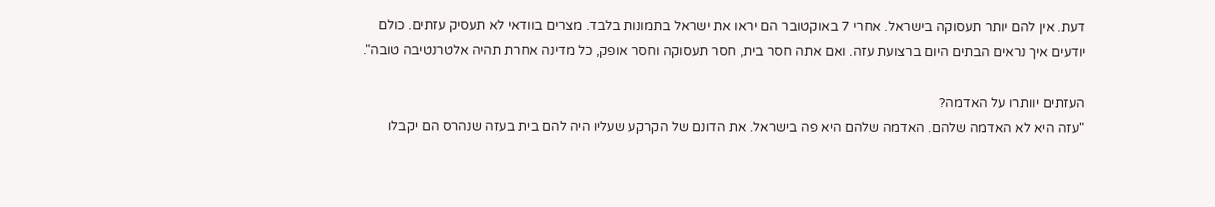דעת. אין להם יותר תעסוקה בישראל. אחרי 7 באוקטובר הם יראו את ישראל בתמונות בלבד. מצרים בוודאי לא תעסיק עזתים. כולם יודעים איך נראים הבתים היום ברצועת עזה. ואם אתה חסר בית, חסר תעסוקה וחסר אופק, כל מדינה אחרת תהיה אלטרנטיבה טובה".

העזתים יוותרו על האדמה?
"עזה היא לא האדמה שלהם. האדמה שלהם היא פה בישראל. את הדונם של הקרקע שעליו היה להם בית בעזה שנהרס הם יקבלו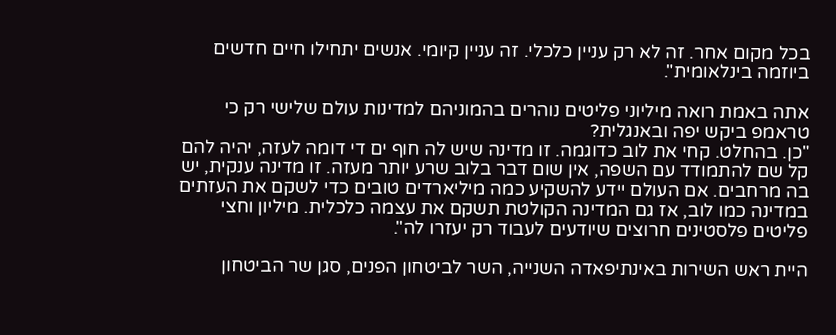בכל מקום אחר. זה לא רק עניין כלכלי. זה עניין קיומי. אנשים יתחילו חיים חדשים ביוזמה בינלאומית".

אתה באמת רואה מיליוני פליטים נוהרים בהמוניהם למדינות עולם שלישי רק כי טראמפ ביקש יפה ובאנגלית?
"כן. בהחלט. קחי את לוב כדוגמה. זו מדינה שיש לה חוף ים די דומה לעזה, יהיה להם קל שם להתמודד עם השפה, אין שום דבר בלוב שרע יותר מעזה. זו מדינה ענקית, יש בה מרחבים. אם העולם יידע להשקיע כמה מיליארדים טובים כדי לשקם את העזתים במדינה כמו לוב, אז גם המדינה הקולטת תשקם את עצמה כלכלית. מיליון וחצי פליטים פלסטינים חרוצים שיודעים לעבוד רק יעזרו לה".

היית ראש השירות באינתיפאדה השנייה, השר לביטחון הפנים, סגן שר הביטחון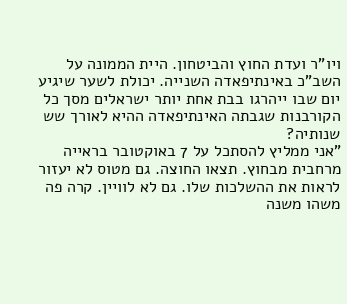ויו"ר ועדת החוץ והביטחון. היית הממונה על השב"כ באינתיפאדה השנייה. יכולת לשער שיגיע יום שבו ייהרגו בבת אחת יותר ישראלים מסך כל הקורבנות שגבתה האינתיפאדה ההיא לאורך שש שנותיה?
"אני ממליץ להסתכל על 7 באוקטובר בראייה מרחבית מבחוץ. תצאו החוצה. גם מטוס לא יעזור לראות את ההשלכות שלו. גם לא לוויין. קרה פה משהו משנה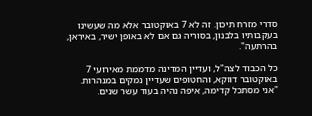סדרי מזרח תיכון. זה לא 7 באוקטובר אלא מה שעשינו בעקבותיו בלבנון, בסוריה גם אם לא באופן ישיר, באיראן, בהרתעה".

כל הכבוד לצה"ל, ועדיין המדינה מדממת מאירועי 7 באוקטובר דווקא, והחטופים שעדיין נמקים במנהרות.
"אני מסתכל קדימה, איפה נהיה בעוד עשר שנים.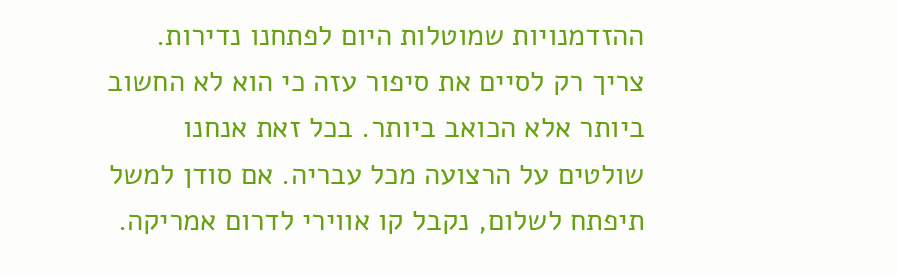ההזדמנויות שמוטלות היום לפתחנו נדירות. צריך רק לסיים את סיפור עזה כי הוא לא החשוב ביותר אלא הכואב ביותר. בכל זאת אנחנו שולטים על הרצועה מכל עבריה. אם סודן למשל תיפתח לשלום, נקבל קו אווירי לדרום אמריקה.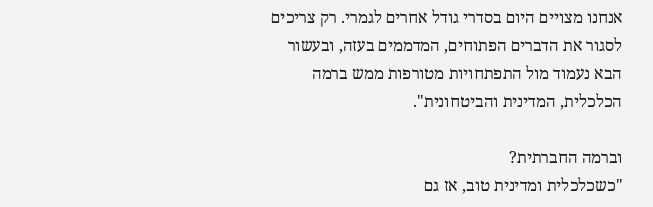אנחנו מצויים היום בסדרי גודל אחרים לגמרי. רק צריכים לסגור את הדברים הפתוחים, המדממים בעזה, ובעשור הבא נעמוד מול התפתחויות מטורפות ממש ברמה הכלכלית, המדינית והביטחונית".

וברמה החברתית?
"כשכלכלית ומדינית טוב, אז גם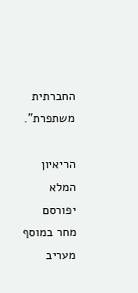החברתית משתפרת".

הריאיון המלא יפורסם מחר במוסף מעריב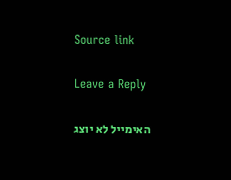Source link

Leave a Reply

האימייל לא יוצג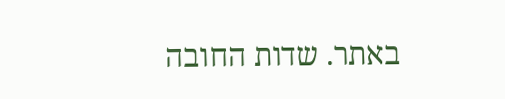באתר. שדות החובה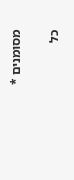מסומנים *

כל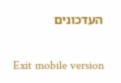העדכונים

Exit mobile version